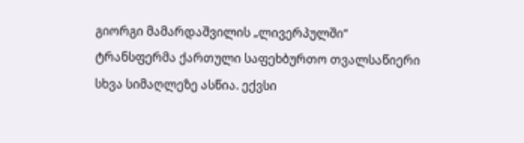გიორგი მამარდაშვილის „ლივერპულში“ ტრანსფერმა ქართული საფეხბურთო თვალსაწიერი სხვა სიმაღლეზე ასწია. ექვსი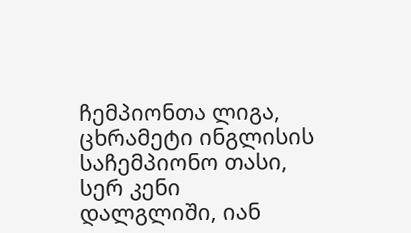ჩემპიონთა ლიგა, ცხრამეტი ინგლისის საჩემპიონო თასი, სერ კენი დალგლიში, იან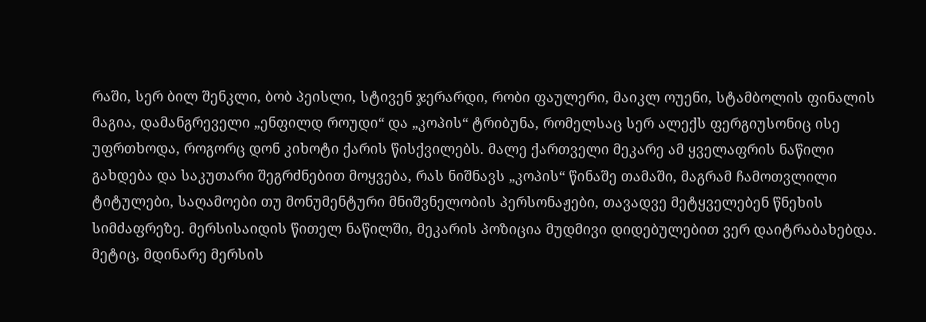რაში, სერ ბილ შენკლი, ბობ პეისლი, სტივენ ჯერარდი, რობი ფაულერი, მაიკლ ოუენი, სტამბოლის ფინალის მაგია, დამანგრეველი „ენფილდ როუდი“ და „კოპის“ ტრიბუნა, რომელსაც სერ ალექს ფერგიუსონიც ისე უფრთხოდა, როგორც დონ კიხოტი ქარის წისქვილებს. მალე ქართველი მეკარე ამ ყველაფრის ნაწილი გახდება და საკუთარი შეგრძნებით მოყვება, რას ნიშნავს „კოპის“ წინაშე თამაში, მაგრამ ჩამოთვლილი ტიტულები, საღამოები თუ მონუმენტური მნიშვნელობის პერსონაჟები, თავადვე მეტყველებენ წნეხის სიმძაფრეზე. მერსისაიდის წითელ ნაწილში, მეკარის პოზიცია მუდმივი დიდებულებით ვერ დაიტრაბახებდა. მეტიც, მდინარე მერსის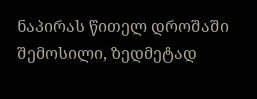ნაპირას წითელ დროშაში შემოსილი, ზედმეტად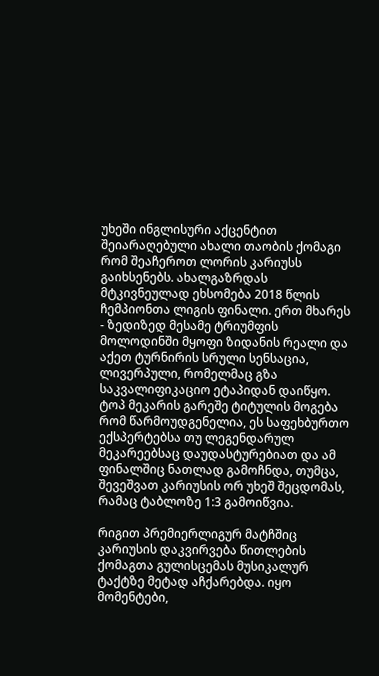უხეში ინგლისური აქცენტით შეიარაღებული ახალი თაობის ქომაგი რომ შეაჩეროთ ლორის კარიუსს გაიხსენებს. ახალგაზრდას მტკივნეულად ეხსომება 2018 წლის ჩემპიონთა ლიგის ფინალი. ერთ მხარეს - ზედიზედ მესამე ტრიუმფის მოლოდინში მყოფი ზიდანის რეალი და აქეთ ტურნირის სრული სენსაცია, ლივერპული, რომელმაც გზა საკვალიფიკაციო ეტაპიდან დაიწყო. ტოპ მეკარის გარეშე ტიტულის მოგება რომ წარმოუდგენელია, ეს საფეხბურთო ექსპერტებსა თუ ლეგენდარულ მეკარეებსაც დაუდასტურებიათ და ამ ფინალშიც ნათლად გამოჩნდა, თუმცა, შევეშვათ კარიუსის ორ უხეშ შეცდომას, რამაც ტაბლოზე 1:3 გამოიწვია.

რიგით პრემიერლიგურ მატჩშიც კარიუსის დაკვირვება წითლების ქომაგთა გულისცემას მუსიკალურ ტაქტზე მეტად აჩქარებდა. იყო მომენტები,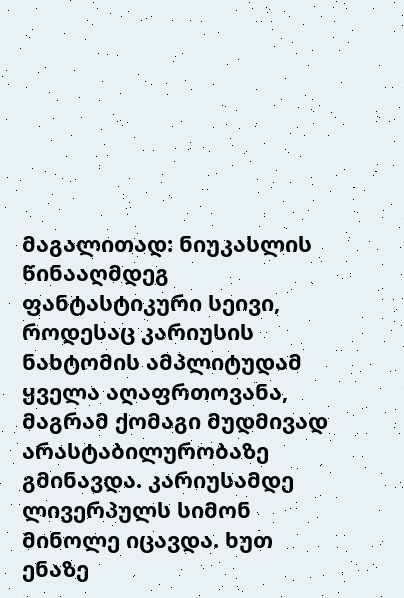მაგალითად: ნიუკასლის წინააღმდეგ ფანტასტიკური სეივი, როდესაც კარიუსის ნახტომის ამპლიტუდამ ყველა აღაფრთოვანა, მაგრამ ქომაგი მუდმივად არასტაბილურობაზე გმინავდა. კარიუსამდე ლივერპულს სიმონ მინოლე იცავდა. ხუთ ენაზე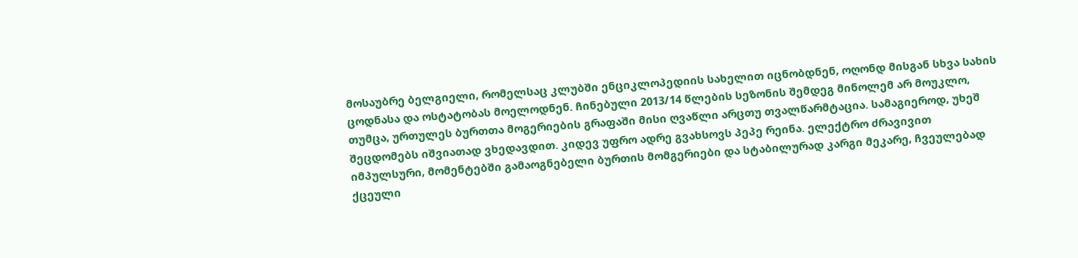მოსაუბრე ბელგიელი, რომელსაც კლუბში ენციკლოპედიის სახელით იცნობდნენ, ოღონდ მისგან სხვა სახის ცოდნასა და ოსტატობას მოელოდნენ. ჩინებული 2013/14 წლების სეზონის შემდეგ მინოლემ არ მოუკლო, თუმცა, ურთულეს ბურთთა მოგერიების გრაფაში მისი ღვაწლი არცთუ თვალწარმტაცია. სამაგიეროდ, უხეშ შეცდომებს იშვიათად ვხედავდით. კიდევ უფრო ადრე გვახსოვს პეპე რეინა. ელექტრო ძრავივით იმპულსური, მომენტებში გამაოგნებელი ბურთის მომგერიები და სტაბილურად კარგი მეკარე, ჩვეულებად ქცეული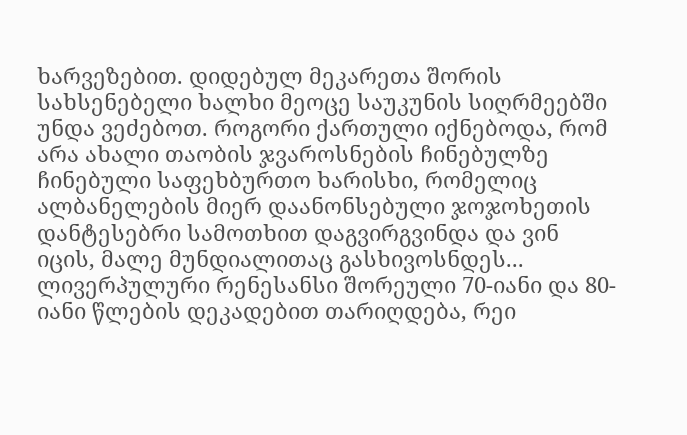ხარვეზებით. დიდებულ მეკარეთა შორის სახსენებელი ხალხი მეოცე საუკუნის სიღრმეებში უნდა ვეძებოთ. როგორი ქართული იქნებოდა, რომ არა ახალი თაობის ჯვაროსნების ჩინებულზე ჩინებული საფეხბურთო ხარისხი, რომელიც ალბანელების მიერ დაანონსებული ჯოჯოხეთის დანტესებრი სამოთხით დაგვირგვინდა და ვინ იცის, მალე მუნდიალითაც გასხივოსნდეს...
ლივერპულური რენესანსი შორეული 70-იანი და 80-იანი წლების დეკადებით თარიღდება, რეი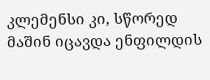კლემენსი კი, სწორედ მაშინ იცავდა ენფილდის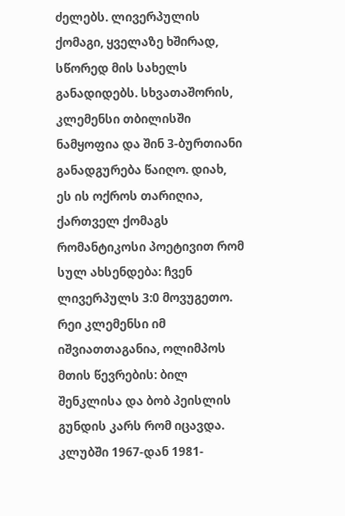ძელებს. ლივერპულის ქომაგი, ყველაზე ხშირად, სწორედ მის სახელს განადიდებს. სხვათაშორის, კლემენსი თბილისში ნამყოფია და შინ 3-ბურთიანი განადგურება წაიღო. დიახ, ეს ის ოქროს თარიღია, ქართველ ქომაგს რომანტიკოსი პოეტივით რომ სულ ახსენდება: ჩვენ ლივერპულს 3:0 მოვუგეთო. რეი კლემენსი იმ იშვიათთაგანია, ოლიმპოს მთის წევრების: ბილ შენკლისა და ბობ პეისლის გუნდის კარს რომ იცავდა. კლუბში 1967-დან 1981-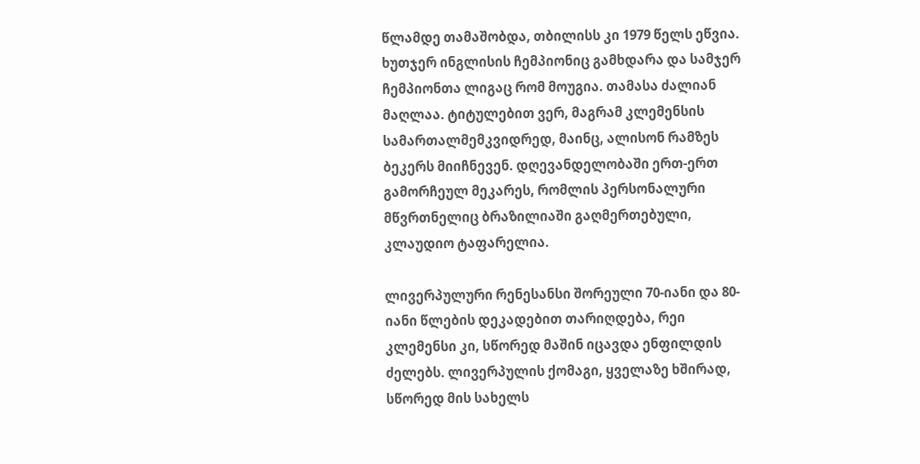წლამდე თამაშობდა, თბილისს კი 1979 წელს ეწვია. ხუთჯერ ინგლისის ჩემპიონიც გამხდარა და სამჯერ ჩემპიონთა ლიგაც რომ მოუგია. თამასა ძალიან მაღლაა. ტიტულებით ვერ, მაგრამ კლემენსის სამართალმემკვიდრედ, მაინც, ალისონ რამზეს ბეკერს მიიჩნევენ. დღევანდელობაში ერთ-ერთ გამორჩეულ მეკარეს, რომლის პერსონალური მწვრთნელიც ბრაზილიაში გაღმერთებული, კლაუდიო ტაფარელია.

ლივერპულური რენესანსი შორეული 70-იანი და 80-იანი წლების დეკადებით თარიღდება, რეი კლემენსი კი, სწორედ მაშინ იცავდა ენფილდის ძელებს. ლივერპულის ქომაგი, ყველაზე ხშირად, სწორედ მის სახელს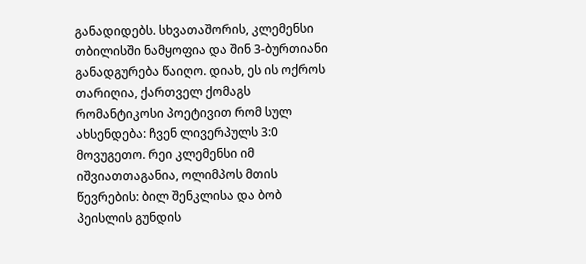განადიდებს. სხვათაშორის, კლემენსი თბილისში ნამყოფია და შინ 3-ბურთიანი განადგურება წაიღო. დიახ, ეს ის ოქროს თარიღია, ქართველ ქომაგს რომანტიკოსი პოეტივით რომ სულ ახსენდება: ჩვენ ლივერპულს 3:0 მოვუგეთო. რეი კლემენსი იმ იშვიათთაგანია, ოლიმპოს მთის წევრების: ბილ შენკლისა და ბობ პეისლის გუნდის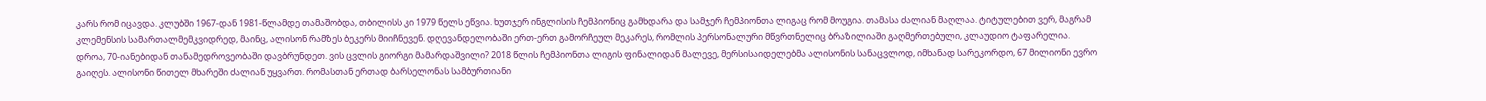კარს რომ იცავდა. კლუბში 1967-დან 1981-წლამდე თამაშობდა, თბილისს კი 1979 წელს ეწვია. ხუთჯერ ინგლისის ჩემპიონიც გამხდარა და სამჯერ ჩემპიონთა ლიგაც რომ მოუგია. თამასა ძალიან მაღლაა. ტიტულებით ვერ, მაგრამ კლემენსის სამართალმემკვიდრედ, მაინც, ალისონ რამზეს ბეკერს მიიჩნევენ. დღევანდელობაში ერთ-ერთ გამორჩეულ მეკარეს, რომლის პერსონალური მწვრთნელიც ბრაზილიაში გაღმერთებული, კლაუდიო ტაფარელია.
დროა, 70-იანებიდან თანამედროვეობაში დავბრუნდეთ. ვის ცვლის გიორგი მამარდაშვილი? 2018 წლის ჩემპიონთა ლიგის ფინალიდან მალევე, მერსისაიდელებმა ალისონის სანაცვლოდ, იმხანად სარეკორდო, 67 მილიონი ევრო გაიღეს. ალისონი წითელ მხარეში ძალიან უყვართ. რომასთან ერთად ბარსელონას სამბურთიანი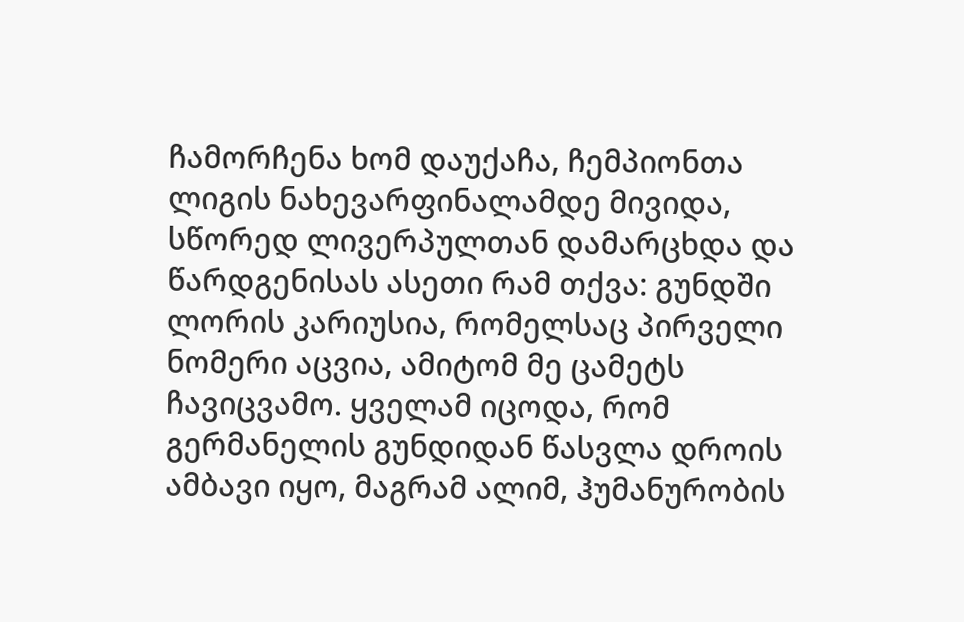ჩამორჩენა ხომ დაუქაჩა, ჩემპიონთა ლიგის ნახევარფინალამდე მივიდა, სწორედ ლივერპულთან დამარცხდა და წარდგენისას ასეთი რამ თქვა: გუნდში ლორის კარიუსია, რომელსაც პირველი ნომერი აცვია, ამიტომ მე ცამეტს ჩავიცვამო. ყველამ იცოდა, რომ გერმანელის გუნდიდან წასვლა დროის ამბავი იყო, მაგრამ ალიმ, ჰუმანურობის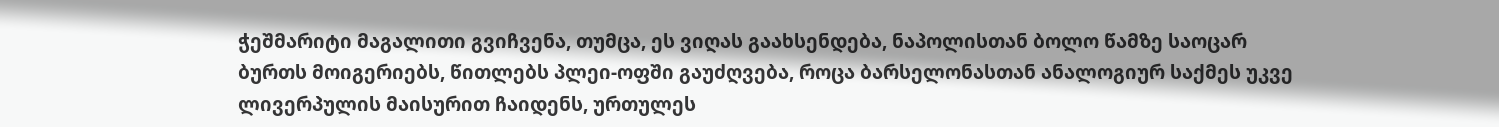ჭეშმარიტი მაგალითი გვიჩვენა, თუმცა, ეს ვიღას გაახსენდება, ნაპოლისთან ბოლო წამზე საოცარ ბურთს მოიგერიებს, წითლებს პლეი-ოფში გაუძღვება, როცა ბარსელონასთან ანალოგიურ საქმეს უკვე ლივერპულის მაისურით ჩაიდენს, ურთულეს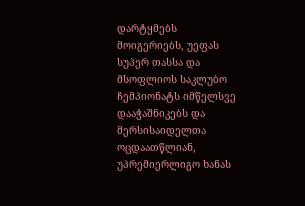დარტყმებს მოიგერიებს, უეფას სუპერ თასსა და მსოფლიოს საკლუბო ჩემპიონატს იმწელსვე დააჭაშნიკებს და მერსისაიდელთა ოცდაათწლიან, უპრემიერლიგო ხანას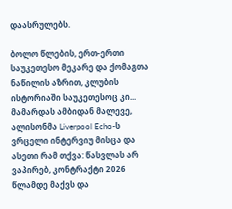დაასრულებს.

ბოლო წლების, ერთ-ერთი საუკეთესო მეკარე და ქომაგთა ნაწილის აზრით, კლუბის ისტორიაში საუკეთესოც კი...
მამარდას ამბიდან მალევე, ალისონმა Liverpool Echo-ს ვრცელი ინტერვიუ მისცა და ასეთი რამ თქვა: წასვლას არ ვაპირებ, კონტრაქტი 2026 წლამდე მაქვს და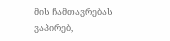მის ჩამთავრებას ვაპირებ,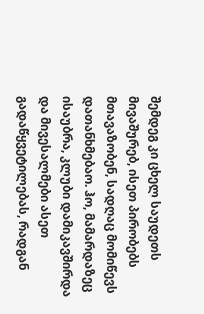შემდეგ კი ცხელ საუდეთს მივაშურებ, ისეთ პირობებს მთავაზობენ, სადღაც მომიწევს დათანხმებაო. ჰო, მამარდაზეც ისაუბრა, კლუბი დამიკავშირდა და მივესალმები ასეთ გადაწყვეტილებას, რადგან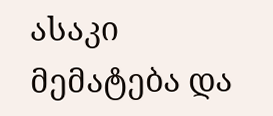ასაკი მემატება და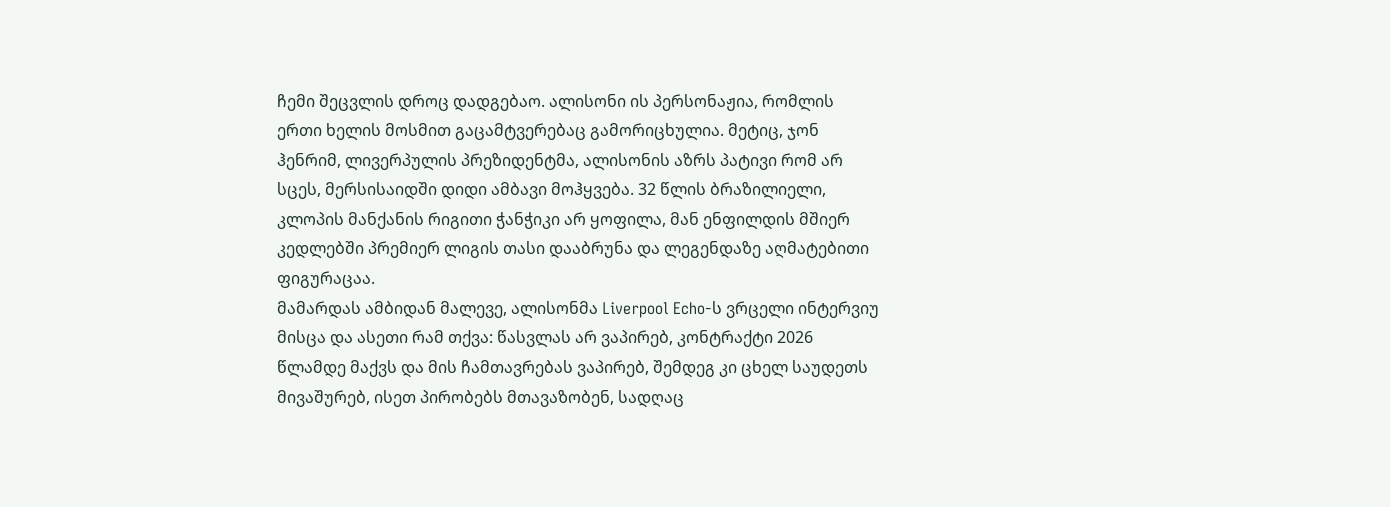ჩემი შეცვლის დროც დადგებაო. ალისონი ის პერსონაჟია, რომლის ერთი ხელის მოსმით გაცამტვერებაც გამორიცხულია. მეტიც, ჯონ ჰენრიმ, ლივერპულის პრეზიდენტმა, ალისონის აზრს პატივი რომ არ სცეს, მერსისაიდში დიდი ამბავი მოჰყვება. 32 წლის ბრაზილიელი, კლოპის მანქანის რიგითი ჭანჭიკი არ ყოფილა, მან ენფილდის მშიერ კედლებში პრემიერ ლიგის თასი დააბრუნა და ლეგენდაზე აღმატებითი ფიგურაცაა.
მამარდას ამბიდან მალევე, ალისონმა Liverpool Echo-ს ვრცელი ინტერვიუ მისცა და ასეთი რამ თქვა: წასვლას არ ვაპირებ, კონტრაქტი 2026 წლამდე მაქვს და მის ჩამთავრებას ვაპირებ, შემდეგ კი ცხელ საუდეთს მივაშურებ, ისეთ პირობებს მთავაზობენ, სადღაც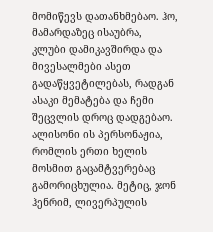მომიწევს დათანხმებაო. ჰო, მამარდაზეც ისაუბრა, კლუბი დამიკავშირდა და მივესალმები ასეთ გადაწყვეტილებას, რადგან ასაკი მემატება და ჩემი შეცვლის დროც დადგებაო. ალისონი ის პერსონაჟია, რომლის ერთი ხელის მოსმით გაცამტვერებაც გამორიცხულია. მეტიც, ჯონ ჰენრიმ, ლივერპულის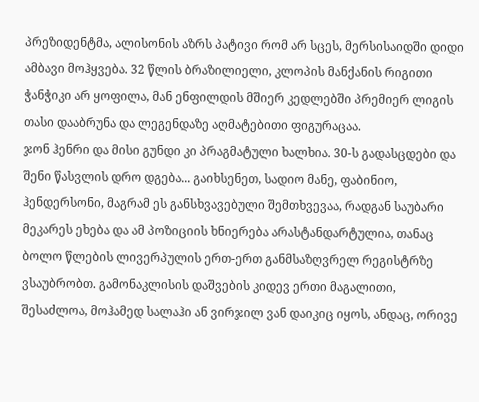პრეზიდენტმა, ალისონის აზრს პატივი რომ არ სცეს, მერსისაიდში დიდი ამბავი მოჰყვება. 32 წლის ბრაზილიელი, კლოპის მანქანის რიგითი ჭანჭიკი არ ყოფილა, მან ენფილდის მშიერ კედლებში პრემიერ ლიგის თასი დააბრუნა და ლეგენდაზე აღმატებითი ფიგურაცაა.
ჯონ ჰენრი და მისი გუნდი კი პრაგმატული ხალხია. 30-ს გადასცდები და შენი წასვლის დრო დგება... გაიხსენეთ, სადიო მანე, ფაბინიო, ჰენდერსონი, მაგრამ ეს განსხვავებული შემთხვევაა, რადგან საუბარი მეკარეს ეხება და ამ პოზიციის ხნიერება არასტანდარტულია, თანაც ბოლო წლების ლივერპულის ერთ-ერთ განმსაზღვრელ რეგისტრზე ვსაუბრობთ. გამონაკლისის დაშვების კიდევ ერთი მაგალითი, შესაძლოა, მოჰამედ სალაჰი ან ვირჯილ ვან დაიკიც იყოს, ანდაც, ორივე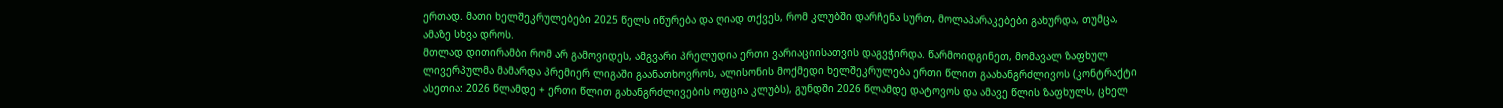ერთად. მათი ხელშეკრულებები 2025 წელს იწურება და ღიად თქვეს, რომ კლუბში დარჩენა სურთ, მოლაპარაკებები გახურდა, თუმცა, ამაზე სხვა დროს.
მთლად დითირამბი რომ არ გამოვიდეს, ამგვარი პრელუდია ერთი ვარიაციისათვის დაგვჭირდა. წარმოიდგინეთ, მომავალ ზაფხულ ლივერპულმა მამარდა პრემიერ ლიგაში გაანათხოვროს, ალისონის მოქმედი ხელშეკრულება ერთი წლით გაახანგრძლივოს (კონტრაქტი ასეთია: 2026 წლამდე + ერთი წლით გახანგრძლივების ოფცია კლუბს), გუნდში 2026 წლამდე დატოვოს და ამავე წლის ზაფხულს, ცხელ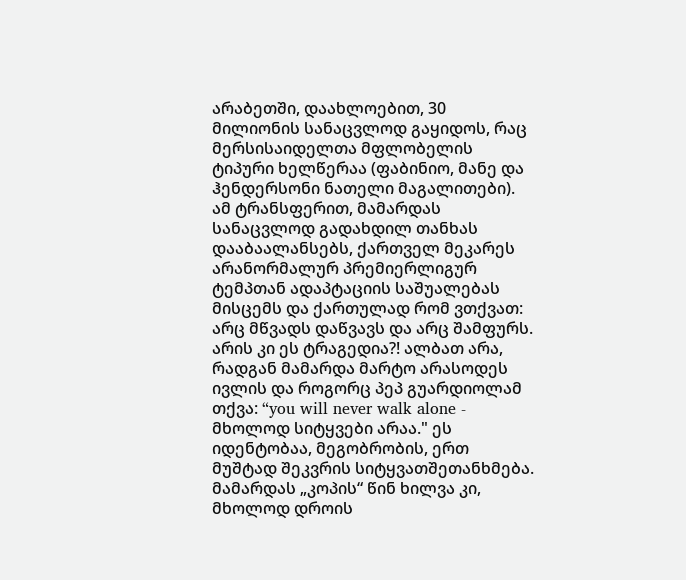არაბეთში, დაახლოებით, 30 მილიონის სანაცვლოდ გაყიდოს, რაც მერსისაიდელთა მფლობელის ტიპური ხელწერაა (ფაბინიო, მანე და ჰენდერსონი ნათელი მაგალითები). ამ ტრანსფერით, მამარდას სანაცვლოდ გადახდილ თანხას დააბაალანსებს, ქართველ მეკარეს არანორმალურ პრემიერლიგურ ტემპთან ადაპტაციის საშუალებას მისცემს და ქართულად რომ ვთქვათ: არც მწვადს დაწვავს და არც შამფურს. არის კი ეს ტრაგედია?! ალბათ არა, რადგან მამარდა მარტო არასოდეს ივლის და როგორც პეპ გუარდიოლამ თქვა: “you will never walk alone - მხოლოდ სიტყვები არაა." ეს იდენტობაა, მეგობრობის, ერთ მუშტად შეკვრის სიტყვათშეთანხმება. მამარდას „კოპის“ წინ ხილვა კი, მხოლოდ დროის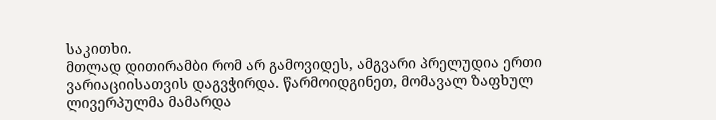საკითხი.
მთლად დითირამბი რომ არ გამოვიდეს, ამგვარი პრელუდია ერთი ვარიაციისათვის დაგვჭირდა. წარმოიდგინეთ, მომავალ ზაფხულ ლივერპულმა მამარდა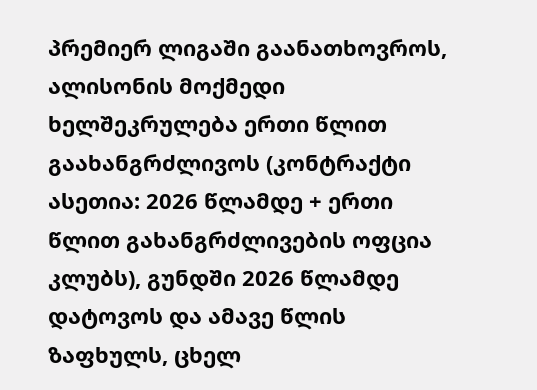პრემიერ ლიგაში გაანათხოვროს, ალისონის მოქმედი ხელშეკრულება ერთი წლით გაახანგრძლივოს (კონტრაქტი ასეთია: 2026 წლამდე + ერთი წლით გახანგრძლივების ოფცია კლუბს), გუნდში 2026 წლამდე დატოვოს და ამავე წლის ზაფხულს, ცხელ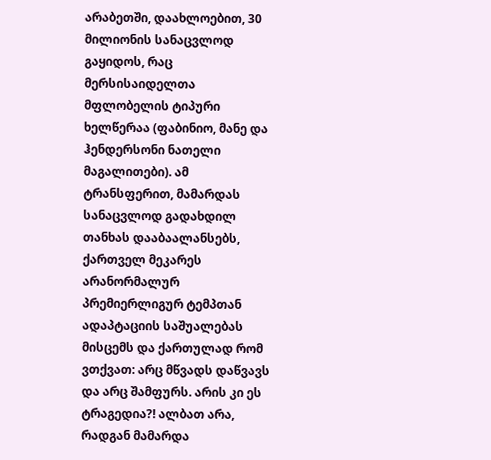არაბეთში, დაახლოებით, 30 მილიონის სანაცვლოდ გაყიდოს, რაც მერსისაიდელთა მფლობელის ტიპური ხელწერაა (ფაბინიო, მანე და ჰენდერსონი ნათელი მაგალითები). ამ ტრანსფერით, მამარდას სანაცვლოდ გადახდილ თანხას დააბაალანსებს, ქართველ მეკარეს არანორმალურ პრემიერლიგურ ტემპთან ადაპტაციის საშუალებას მისცემს და ქართულად რომ ვთქვათ: არც მწვადს დაწვავს და არც შამფურს. არის კი ეს ტრაგედია?! ალბათ არა, რადგან მამარდა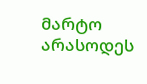მარტო არასოდეს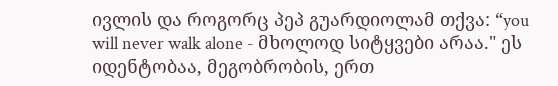ივლის და როგორც პეპ გუარდიოლამ თქვა: “you will never walk alone - მხოლოდ სიტყვები არაა." ეს იდენტობაა, მეგობრობის, ერთ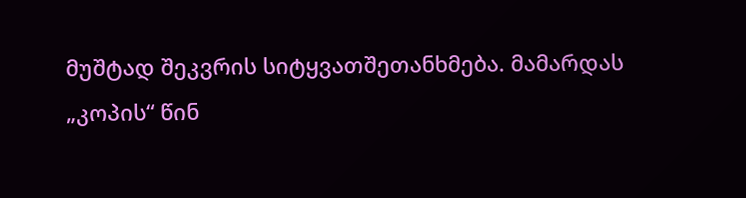მუშტად შეკვრის სიტყვათშეთანხმება. მამარდას „კოპის“ წინ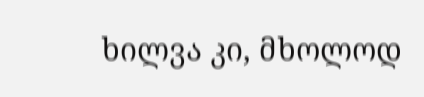ხილვა კი, მხოლოდ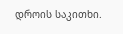დროის საკითხი.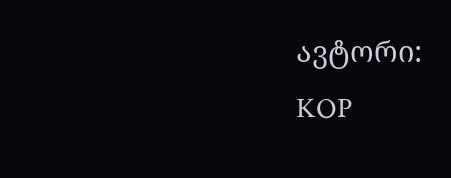ავტორი: KOP